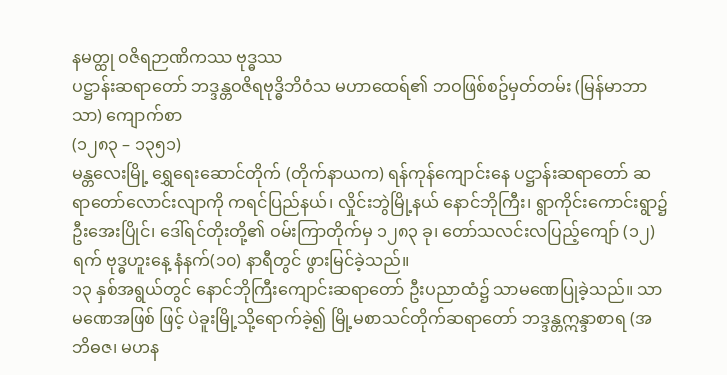နမတ္ထု ဝဇိရဉာဏိကဿ ဗုဒ္ဓဿ
ပဋ္ဌာန်းဆရာတော် ဘဒ္ဒန္တဝဇိရဗုဒ္ဓိဘိဝံသ မဟာထေရ်၏ ဘဝဖြစ်စဥ်မှတ်တမ်း (မြန်မာဘာသာ) ကျောက်စာ
(၁၂၈၃ – ၁၃၅၁)
မန္တလေးမြို့ ရွှေရေးဆောင်တိုက် (တိုက်နာယက) ရန်ကုန်ကျောင်းနေ ပဋ္ဌာန်းဆရာတော် ဆရာတော်လောင်းလျာကို ကရင်ပြည်နယ်၊ လှိုင်းဘွဲမြို့နယ် နောင်ဘိုကြီး၊ ရွာကိုင်းကောင်းရွာ၌ ဦးအေးပြိုင်၊ ဒေါ်ရင်တိုးတို့၏ ဝမ်းကြာတိုက်မှ ၁၂၈၃ ခု၊ တော်သလင်းလပြည့်ကျော် (၁၂) ရက် ဗုဒ္ဓဟူးနေ့ နံနက်(၁၀) နာရီတွင် ဖွားမြင်ခဲ့သည်။
၁၃ နှစ်အရွယ်တွင် နောင်ဘိုကြီးကျောင်းဆရာတော် ဦးပညာထံ၌ သာမဏေပြုခဲ့သည်။ သာမဏေအဖြစ် ဖြင့် ပဲခူးမြို့သို့ရောက်ခဲ့၍ မြို့မစာသင်တိုက်ဆရာတော် ဘဒ္ဒန္တဣန္ဒာစာရ (အဘိဓဇ၊ မဟန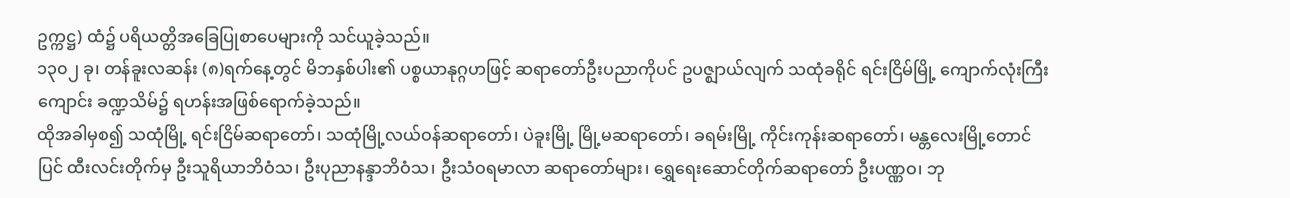ဥက္ကဋ္ဌ) ထံ၌ ပရိယတ္တိအခြေပြုစာပေများကို သင်ယူခဲ့သည်။
၁၃၀၂ ခု၊ တန်ခူးလဆန်း (၈)ရက်နေ့တွင် မိဘနှစ်ပါး၏ ပစ္စယာနုဂ္ဂဟဖြင့် ဆရာတော်ဦးပညာကိုပင် ဥပဇ္ဈာယ်လျက် သထုံခရိုင် ရင်းငြိမ်မြို့ ကျောက်လုံးကြီးကျောင်း ခဏ္ဍသိမ်၌ ရဟန်းအဖြစ်ရောက်ခဲ့သည်။
ထိုအခါမှစ၍ သထုံမြို့ ရင်းငြိမ်ဆရာတော်၊ သထုံမြို့လယ်ဝန်ဆရာတော်၊ ပဲခူးမြို့ မြို့မဆရာတော်၊ ခရမ်းမြို့ ကိုင်းကုန်းဆရာတော်၊ မန္တလေးမြို့တောင်ပြင် ထီးလင်းတိုက်မှ ဦးသူရိယာဘိဝံသ၊ ဦးပုညာနန္ဒာဘိဝံသ၊ ဦးသံဝရမာလာ ဆရာတော်များ၊ ရွှေရေးဆောင်တိုက်ဆရာတော် ဦးပဏ္ဏဝ၊ ဘု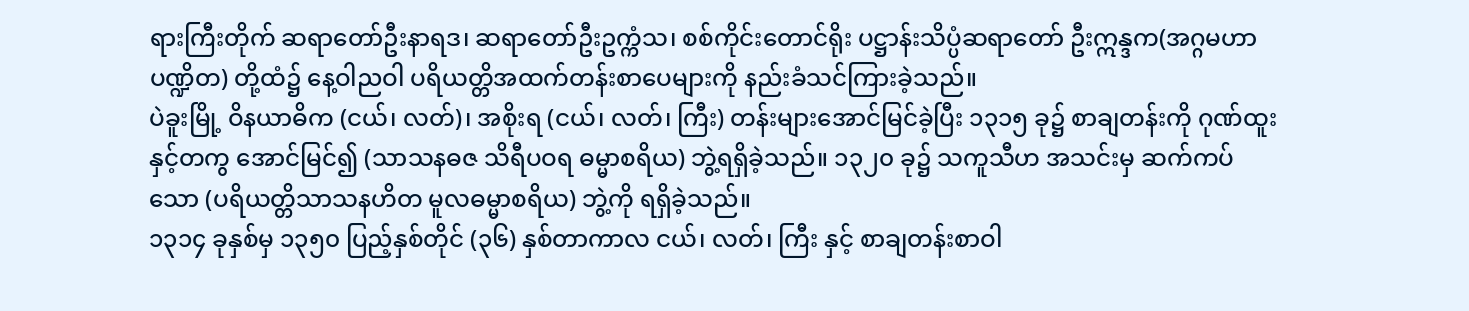ရားကြီးတိုက် ဆရာတော်ဦးနာရဒ၊ ဆရာတော်ဦးဥက္ကံသ၊ စစ်ကိုင်းတောင်ရိုး ပဋ္ဌာန်းသိပ္ပံဆရာတော် ဦးဣန္ဒက(အဂ္ဂမဟာပဏ္ဍိတ) တို့ထံ၌ နေ့ဝါညဝါ ပရိယတ္တိအထက်တန်းစာပေများကို နည်းခံသင်ကြားခဲ့သည်။
ပဲခူးမြို့ ဝိနယာဓိက (ငယ်၊ လတ်)၊ အစိုးရ (ငယ်၊ လတ်၊ ကြီး) တန်းများအောင်မြင်ခဲ့ပြီး ၁၃၁၅ ခု၌ စာချတန်းကို ဂုဏ်ထူးနှင့်တကွ အောင်မြင်၍ (သာသနဓဇ သိရီပဝရ ဓမ္မာစရိယ) ဘွဲ့ရရှိခဲ့သည်။ ၁၃၂၀ ခု၌ သကူသီဟ အသင်းမှ ဆက်ကပ်သော (ပရိယတ္တိသာသနဟိတ မူလဓမ္မာစရိယ) ဘွဲ့ကို ရရှိခဲ့သည်။
၁၃၁၄ ခုနှစ်မှ ၁၃၅၀ ပြည့်နှစ်တိုင် (၃၆) နှစ်တာကာလ ငယ်၊ လတ်၊ ကြီး နှင့် စာချတန်းစာဝါ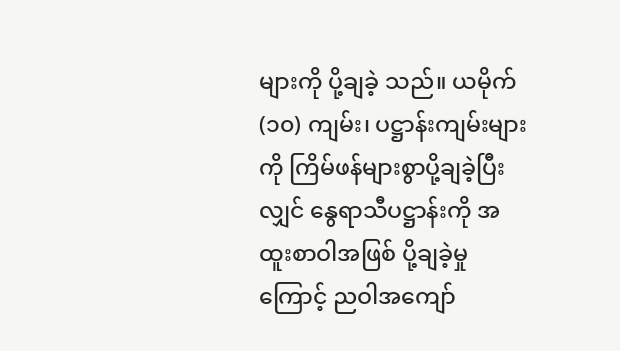များကို ပို့ချခဲ့ သည်။ ယမိုက် (၁၀) ကျမ်း၊ ပဋ္ဌာန်းကျမ်းများကို ကြိမ်ဖန်များစွာပို့ချခဲ့ပြီးလျှင် နွေရာသီပဋ္ဌာန်းကို အထူးစာဝါအဖြစ် ပို့ချခဲ့မှုကြောင့် ညဝါအကျော်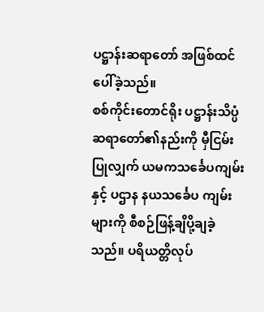ပဋ္ဌာန်းဆရာတော် အဖြစ်ထင်ပေါ်ခဲ့သည်။
စစ်ကိုင်းတောင်ရိုး ပဋ္ဌာန်းသိပ္ပံဆရာတော်၏နည်းကို မှီငြမ်းပြုလျှက် ယမကသင်္ခေပကျမ်းနှင့် ပဌာန နယသင်္ခေပ ကျမ်းများကို စီစဉ်ဖြန့်ချိပို့ချခဲ့သည်။ ပရိယတ္တိလုပ်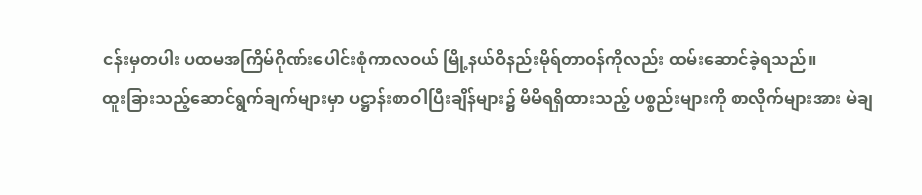ငန်းမှတပါး ပထမအကြိမ်ဂိုဏ်းပေါင်းစုံကာလဝယ် မြို့နယ်ဝိနည်းမိုရ်တာဝန်ကိုလည်း ထမ်းဆောင်ခဲ့ရသည်။
ထူးခြားသည့်ဆောင်ရွက်ချက်များမှာ ပဋ္ဌာန်းစာဝါပြီးချိန်များ၌ မိမိရရှိထားသည့် ပစ္စည်းများကို စာလိုက်များအား မဲချ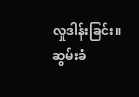လှုဒါန်းခြင်း။ ဆွမ်းခံ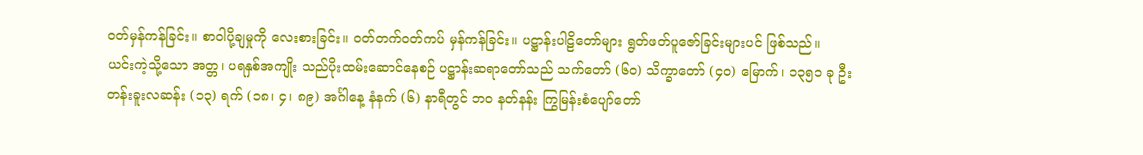ဝတ်မှန်ကန်ခြင်း။ စာဝါပို့ချမှုကို လေးစားခြင်း။ ဝတ်တက်ဝတ်ကပ် မှန်ကန်ခြင်း။ ပဋ္ဌာန်းပါဠိတော်များ ရွတ်ဖတ်ပူဇော်ခြင်းများပင် ဖြစ်သည်။
ယင်းကဲ့သို့သော အတ္တ၊ ပရနှစ်အကျိုး သည်ပိုးထမ်းဆောင်နေစဉ် ပဋ္ဌာန်းဆရာတော်သည် သက်တော် (၆၀) သိက္ခာတော် (၄၀) မြောက်၊ ၁၃၅၁ ခု ဦးတန်းခူးလဆန်း (၁၃) ရက် (၁၈၊ ၄၊ ၈၉) အင်္ဂါနေ့ နံနက် (၆) နာရီတွင် ဘဝ နတ်နန်း ကြွမြန်းစံပျော်တော်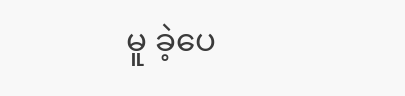မူ ခဲ့ပေ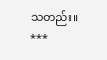သတည်း။
***